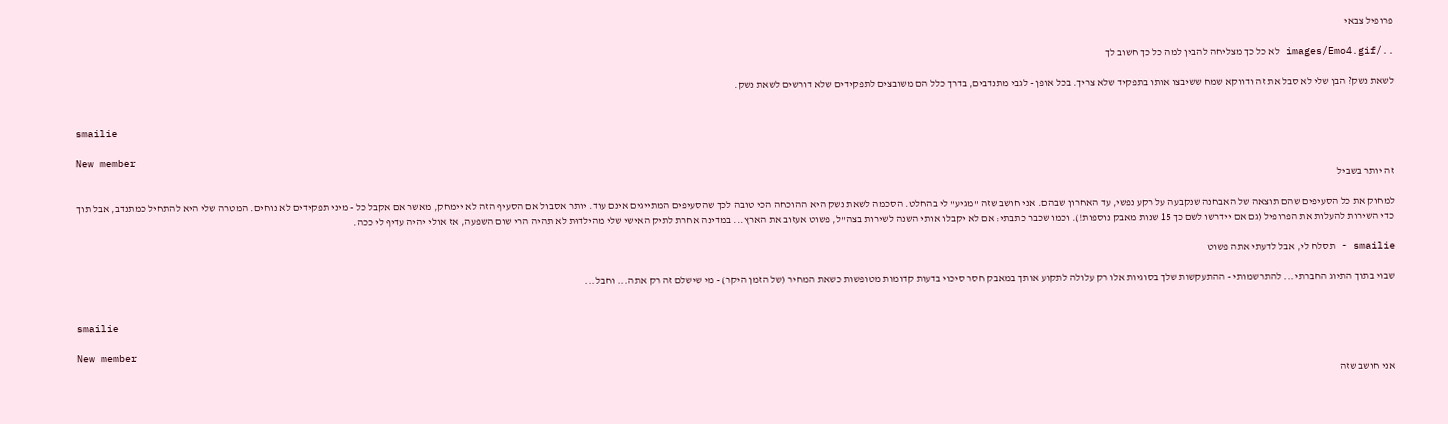פרופיל צבאי

../images/Emo4.gif לא כל כך מצליחה להבין למה כל כך חשוב לך

לשאת נשק? הבן שלי לא סבל את זה ודווקא שמח ששיבצו אותו בתפקיד שלא צריך. בכל אופן - לגבי מתנדבים, בדרך כלל הם משובצים לתפקידים שלא דורשים לשאת נשק.


smailie

New member
זה יותר בשביל

למחוק את כל הסעיפים שהם תוצאה של האבחנה שנקבעה על רקע נפשי, עד האחרון שבהם. אני חושב שזה "מגיע" לי בהחלט. הסכמה לשאת נשק היא ההוכחה הכי טובה לכך שהסעיפים המתייגים אינם עוד. יותר אסבול אם הסעיף הזה לא יימחק, מאשר אם אקבל כל - מיני תפקידים לא נוחים. המטרה שלי היא להתחיל כמתנדב, אבל תוך כדי השירות להעלות את הפרופיל (גם אם יידרשו לשם כך 15 שנות מאבק נוספות!). וכמו שכבר כתבתי: אם לא יקבלו אותי השנה לשירות בצה"ל, פשוט אעזוב את הארץ... במדינה אחרת לתיק האישי שלי מהילדוּת לא תהיה הרי שום השפעה, אז אולי יהיה עדיף לי ככה.

smailie - תסלח לי, אבל לדעתי אתה פשוט

שבוי בתוך התיוג החברתי... להתרשמותי - ההתעקשות שלך בסוגיות אלו רק עלולה לתקוע אותך במאבק חסר סיכוי בדעות קדומות מטופשות כשאת המחיר (של הזמן היקר) - מי שישלם זה רק אתה... וחבל...


smailie

New member
אני חושב שזה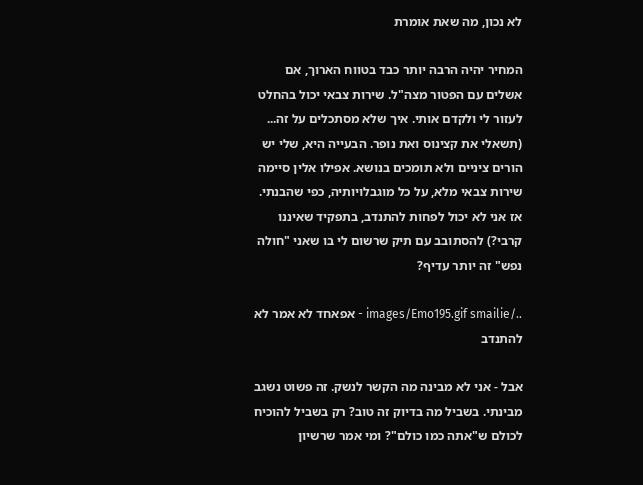לא נכון, מה שאת אומרת

המחיר יהיה הרבה יותר כבד בטווח הארוך, אם אשלים עם הפטור מצה"ל. שירות צבאי יכול בהחלט לעזור לי ולקדם אותי. איך שלא מסתכלים על זה... (תשאלי את קצינוס ואת נופר. הבעייה היא, שלי יש הורים ציניים ולא תומכים בנושא. אפילו אלין סיימה שירות צבאי מלא, על כל מוגבלויותיה, כפי שהבנתי. אז אני לא יכול לפחות להתנדב, בתפקיד שאיננו קרבי?) להסתובב עם תיק שרשום לי בו שאני "חולה נפש" זה יותר עדיף?

../images/Emo195.gif smailie - אפאחד לא אמר לא להתנדב

אבל - אני לא מבינה מה הקשר לנשק. זה פשוט נשגב מבינתי. בשביל מה בדיוק זה טוב? רק בשביל להוכיח לכולם ש"אתה כמו כולם"? ומי אמר שרשיון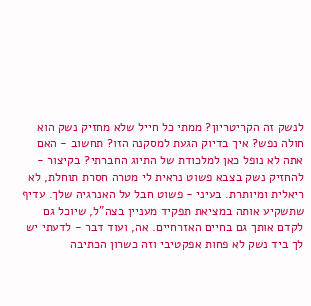לנשק זה הקריטריון? ממתי כל חייל שלא מחזיק נשק הוא חולה נפש? איך בדיוק הגעת למסקנה הזו? תחשוב - האם אתה לא נופל כאן למלכודת של התיוג החברתי? בקיצור - להחזיק נשק בצבא פשוט נראית לי מטרה חסרת תוחלת, לא ריאלית ומיותרת. בעיני - פשוט חבל על האנרגיה שלך. עדיף שתשקיע אותה במציאת תפקיד מעניין בצה"ל, שיוכל גם לקדם אותך גם בחיים האזרחיים. אה, ועוד דבר - לדעתי יש לך ביד נשק לא פחות אפקטיבי וזה כשרון הכתיבה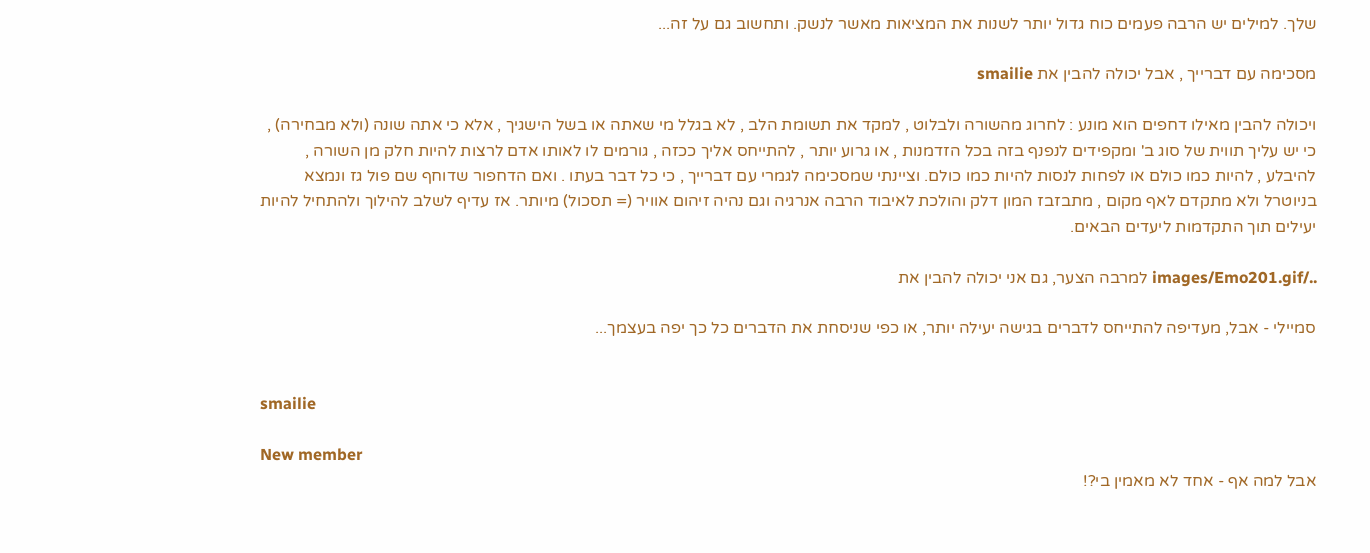שלך. למילים יש הרבה פעמים כוח גדול יותר לשנות את המציאות מאשר לנשק. ותחשוב גם על זה...

מסכימה עם דברייך , אבל יכולה להבין את smailie

ויכולה להבין מאילו דחפים הוא מונע : לחרוג מהשורה ולבלוט , למקד את תשומת הלב , לא בגלל מי שאתה או בשל הישגיך , אלא כי אתה שונה (ולא מבחירה) , כי יש עליך תווית של סוג ב' ומקפידים לנפנף בזה בכל הזדמנות , או גרוע יותר , להתייחס אליך ככזה , גורמים לו לאותו אדם לרצות להיות חלק מן השורה , להיבלע , להיות כמו כולם או לפחות לנסות להיות כמו כולם. וציינתי שמסכימה לגמרי עם דברייך , כי כל דבר בעתו . ואם הדחפור שדוחף שם פול גז ונמצא בניוטרל ולא מתקדם לאף מקום , מתבזבז המון דלק והולכת לאיבוד הרבה אנרגיה וגם נהיה זיהום אוויר (= תסכול) מיותר. אז עדיף לשלב להילוך ולהתחיל להיות יעילים תוך התקדמות ליעדים הבאים.

../images/Emo201.gif למרבה הצער, גם אני יכולה להבין את

סמיילי - אבל, מעדיפה להתייחס לדברים בגישה יעילה יותר, או כפי שניסחת את הדברים כל כך יפה בעצמך...


smailie

New member
אבל למה אף - אחד לא מאמין בי?!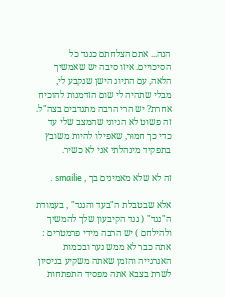הנה... אתם הצלחתם כנגד כל הסיכויים. איזו סיבה יש שאמשיך הלאה, עם התיוג הישן שנקבע לי, מבלי שתהיה לי שום הזדמנות להוכיח אחרת? יש הרי הרבה מתנדבים בצה"ל. זה פשוט לא הגיוני שהמצב שלי עד כדי כך חמוּר, שאפילו להיות משובץ בתפקיד מינהלתי אני לא כשיר.

זה לא שלא מאמינים בך , smailie .

אלא שבטבלת ה"בעד והנגד" , בעמודת ה"נגד" ( נגד הקיבעון שלך להמשיך ולהילחם ) יש הרבה מידי פרמטרים : אתה כבר לא ממש נער ובכמות האנרגייה והזמן שאתה משקיע בניסיון לשרת בצבא אתה מפסיד התפתחות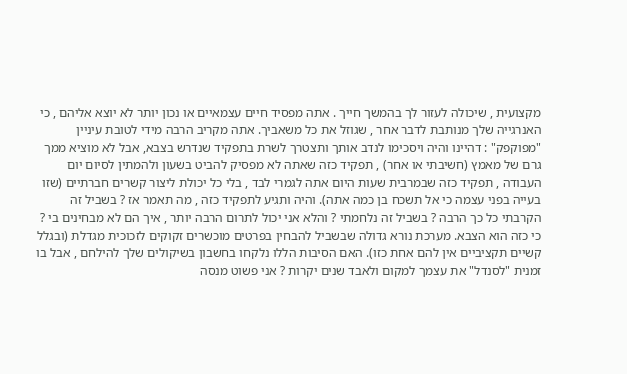מקצועית , שיכולה לעזור לך בהמשך חייך . אתה מפסיד חיים עצמאיים או נכון יותר לא יוצא אליהם , כי האנרגייה שלך מנותבת לדבר אחר , שגוזל את כל משאביך. אתה מקריב הרבה מידי לטובת עיניין "מפוקפק" : דהיינו והיה ויסכימו לנדב אותך ותצטרך לשרת בתפקיד שנדרש בצבא, אבל לא מוציא ממך גרם של מאמץ (חשיבתי או אחר) , תפקיד כזה שאתה לא מפסיק להביט בשעון ולהמתין לסיום יום העבודה , תפקיד כזה שבמרבית שעות היום אתה לגמרי לבד , בלי כל יכולת ליצור קשרים חברתיים (שזו בעייה בפני עצמה כי אל תשכח בן כמה אתה). והיה ותגיע לתפקיד כזה , מה תאמר אז ? בשביל זה הקרבתי כל כך הרבה ? בשביל זה נלחמתי ? והלא אני יכול לתרום הרבה יותר , איך הם לא מבחינים בי ? כי כזה הוא הצבא. מערכת נורא גדולה שבשביל להבחין בפרטים מוכשרים זקוקים לזכוכית מגדלת (ובגלל קשיים תקציביים אין להם אחת כזו). האם הסיבות הללו נלקחו בחשבון בשיקולים שלך להילחם , אבל בו זמנית "לסנדל" את עצמך למקום ולאבד שנים יקרות ? אני פשוט מנסה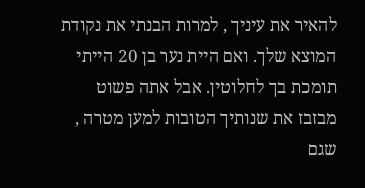להאיר את עיניך , למרות הבנתי את נקודת המוצא שלך. ואם היית נער בן 20 הייתי תומכת בך לחלוטין. אבל אתה פשוט מבזבז את שנותיך הטובות למען מטרה , שגם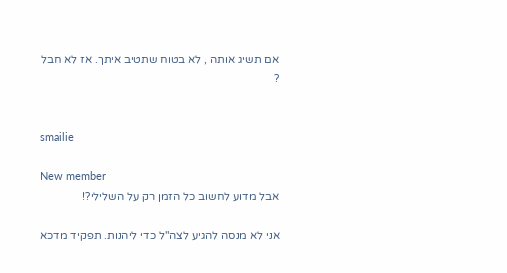אם תשיג אותה , לא בטוח שתטיב איתך. אז לא חבל ?


smailie

New member
אבל מדוע לחשוב כל הזמן רק על השלילי?!

אני לא מנסה להגיע לצה"ל כדי ליהנות. תפקיד מדכא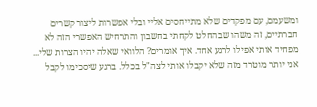ומשעמם, עם מפקדים שלא מתייחסים אליי ובלי אפשרות ליצור קשרים חברתיים, זה משהו שבהחלט לקחתי בחשבון והתרחיש האפשרי הזה לא מפחיד אותי אפילו לרגע אחד. איך אומרים? הלוואי שאלה יהיו הצרות שלי... אני יותר מוטרד מזה שלא יקבלו אותי לצה"ל בכלל. ברגע שיסכימו לקבל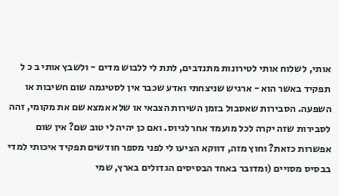אותי, לשלוח אותי לטירונות מתנדבים, לתת לי ללבוש מדים - ולשבץ אותי ב כ ל תפקיד באשר הוא - ארגיש שניצחתי ואדע שכבר אין לסטיגמה שום חשיבות או השפעה. הסבירות שאסבול בזמן השירות הצבאי או שלא אמצא שם את מקומי, זהה לסבירות שזה יקרה לכל מועמד אחר לגיוס. ואם כן יהיה לי טוב שם? אין שום אפשרות כזאת? וחוץ מזה, דווקא הציעו לי לפני מספר חודשים תפקיד איכותי למדי בבסיס מסויים (ומדובר באחד הבסיסים הגדולים בארץ, שמי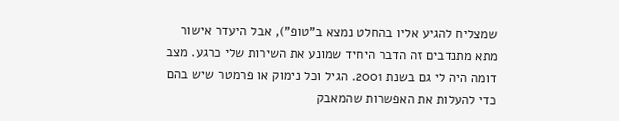שמצליח להגיע אליו בהחלט נמצא ב"טופ"), אבל היעדר אישור מתא מתנדבים זה הדבר היחיד שמונע את השירות שלי כרגע. מצב דומה היה לי גם בשנת 2001. הגיל וכל נימוק או פרמטר שיש בהם כדי להעלות את האפשרות שהמאבק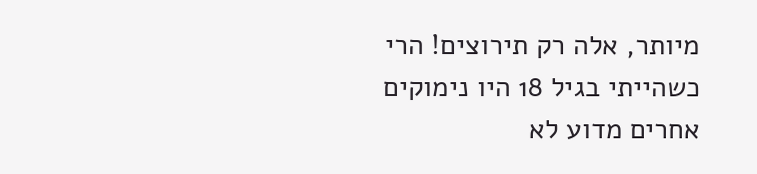מיותר, אלה רק תירוצים! הרי כשהייתי בגיל 18 היו נימוקים אחרים מדוע לא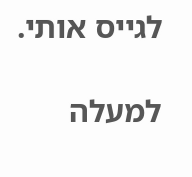לגייס אותי.

למעלה